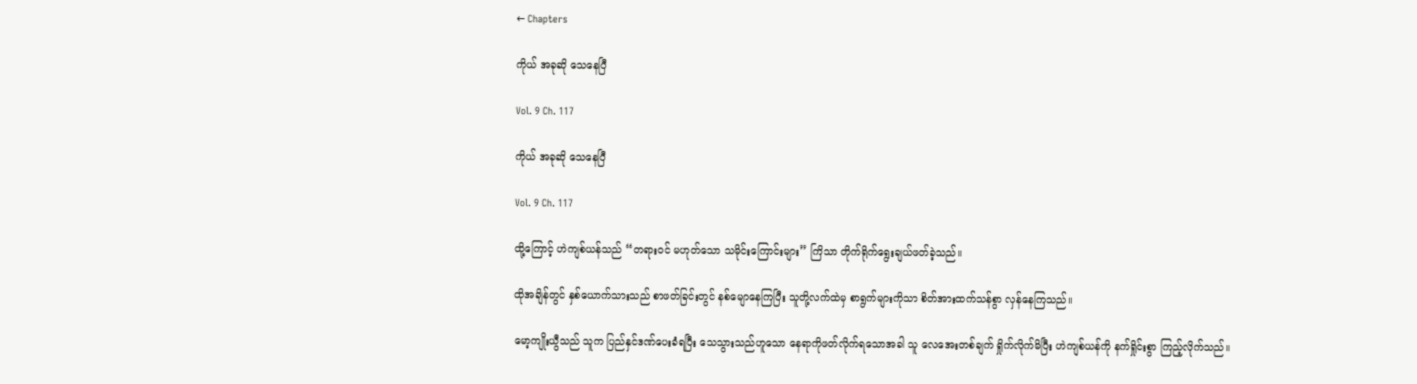← Chapters

ကိုယ် အခုဆို သေနေပြီ

Vol. 9 Ch. 117

ကိုယ် အခုဆို သေနေပြီ

Vol. 9 Ch. 117

ထို့ကြောင့် ဟဲကျစ်ယန်သည် “တရားဝင် မဟုတ်သော သမိုင်းကြောင်းများ” ကြိသာ တိုက်ရိုက်ရွေးချယ်ဖတ်ခဲ့သည်။

ထိုအချိန်တွင် နှစ်ယောက်သားသည် စာဖတ်ခြင်းတွင် နစ်မျောနေကြပြီး သူတို့လက်ထဲမှ စာရွက်များကိုသာ စိတ်အားထက်သန်စွာ လှန်နေကြသည်။

မော့ကျိုးယွီသည် သူက ပြည်နှင်ဒဏ်ပေးခံရပြီး သေသွားသည်ဟူသော နေရာကိုဖတ်လိုက်ရသောအခါ သူ လေအေးတစ်ချက် ရှိုက်လိုက်မိပြီး ဟဲကျစ်ယန်ကို နက်ရှိုင်းစွာ ကြည့်လိုက်သည်။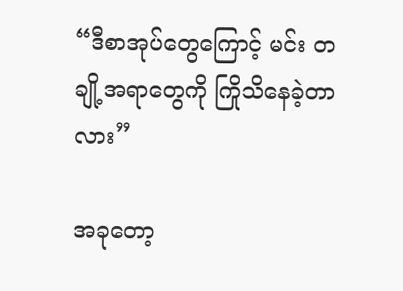“ဒီစာအုပ်တွေကြောင့် မင်း တချို့အရာတွေကို ကြိုသိနေခဲ့တာလား”

အခုတော့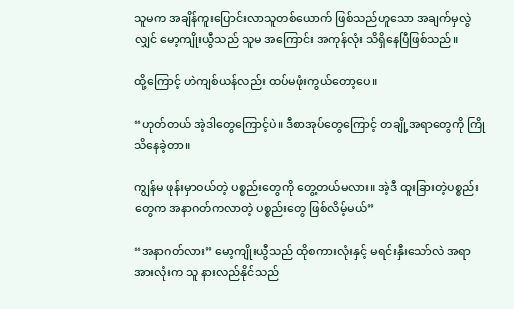သူမက အချိန်ကူးပြောင်းလာသူတစ်ယောက် ဖြစ်သည်ဟူသော အချက်မှလွဲလျှင် မော့ကျိုးယွီသည် သူမ အကြောင်း အကုန်လုံး သိရှိနေပြီဖြစ်သည်။

ထို့ကြောင့် ဟဲကျစ်ယန်လည်း ထပ်မဖုံးကွယ်တော့ပေ။

“ဟုတ်တယ် အဲ့ဒါတွေကြောင့်ပဲ။ ဒီစာအုပ်တွေကြောင့် တချို့အရာတွေကို ကြိုသိနေခဲ့တာ။

ကျွန်မ ဖုန်းမှာဝယ်တဲ့ ပစ္စည်းတွေကို တွေ့တယ်မလား။ အဲ့ဒီ ထူးခြားတဲ့ပစ္စည်းတွေက အနာဂတ်ကလာတဲ့ ပစ္စည်းတွေ ဖြစ်လိမ့်မယ်”

“အနာဂတ်လား” မော့ကျိုးယွီသည် ထိုစကားလုံးနှင့် မရင်းနှီးသော်လဲ အရာအားလုံးက သူ နားလည်နိုင်သည်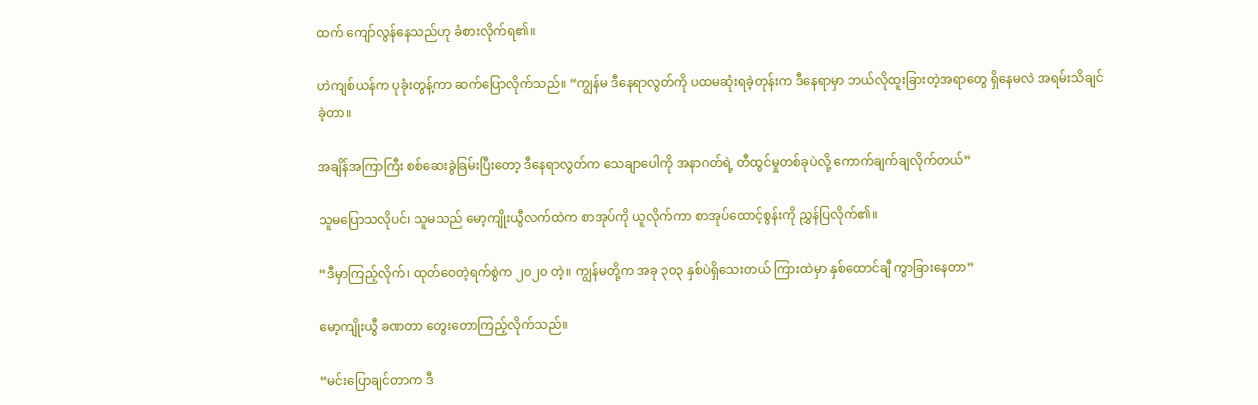ထက် ကျော်လွန်နေသည်ဟု ခံစားလိုက်ရ၏။

ဟဲကျစ်ယန်က ပုခုံးတွန့်ကာ ဆက်ပြောလိုက်သည်။ “ကျွန်မ ဒီနေရာလွတ်ကို ပထမဆုံးရခဲ့တုန်းက ဒီနေရာမှာ ဘယ်လိုထူးခြားတဲ့အရာတွေ ရှိနေမလဲ အရမ်းသိချင်ခဲ့တာ။

အချိန်အကြာကြီး စစ်ဆေးခွဲခြမ်းပြီးတော့ ဒီနေရာလွတ်က သေချာပေါကို အနာဂတ်ရဲ့ တီထွင်မှုတစ်ခုပဲလို့ ကောက်ချက်ချလိုက်တယ်”

သူမပြောသလိုပင်၊ သူမသည် မော့ကျိုးယွီလက်ထဲက စာအုပ်ကို ယူလိုက်ကာ စာအုပ်ထောင့်စွန်းကို ညွှန်ပြလိုက်၏။

“ဒီမှာကြည့်လိုက်၊ ထုတ်ဝေတဲ့ရက်စွဲက ၂၀၂၀ တဲ့။ ကျွန်မတို့က အခု ၃၀၃ နှစ်ပဲရှိသေးတယ် ကြားထဲမှာ နှစ်ထောင်‌ချီ ကွာခြားနေတာ”

မော့ကျိုးယွီ ခဏတာ တွေးတောကြည့်လိုက်သည်။

“မင်းပြောချင်တာက ဒီ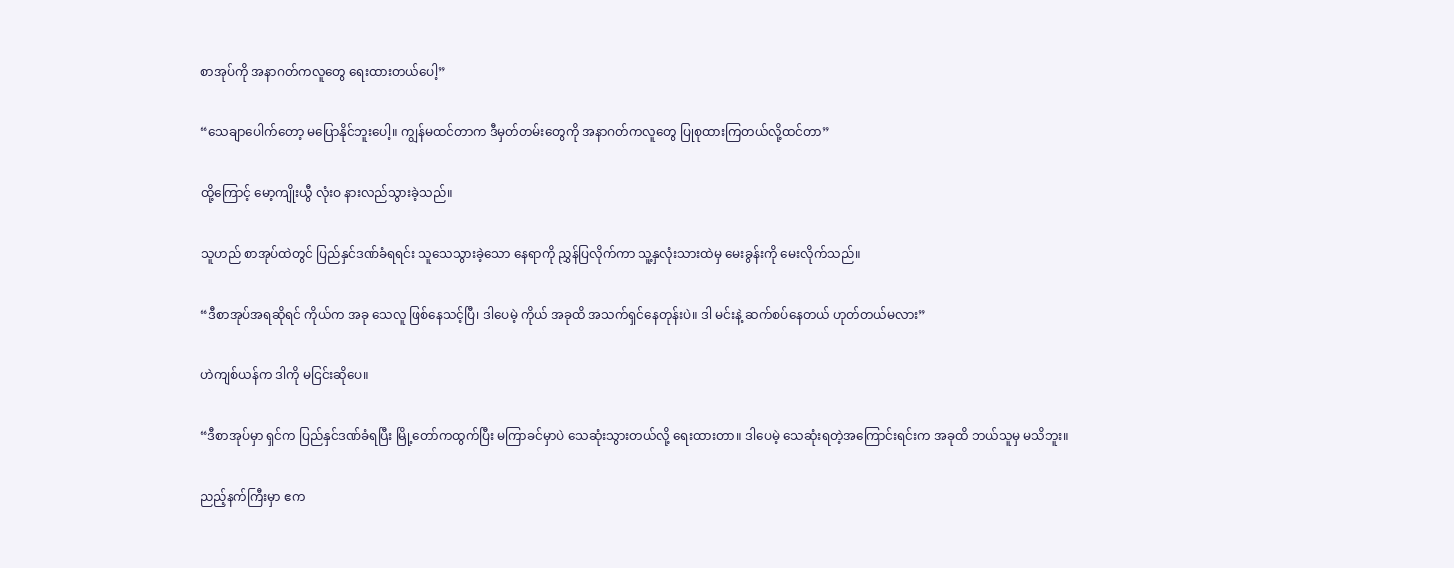စာအုပ်ကို အနာဂတ်ကလူတွေ ရေးထားတယ်ပေါ့”

“သေချာပေါက်တော့ မပြောနိုင်ဘူးပေါ့။ ကျွန်မထင်တာက ဒီမှတ်တမ်းတွေကို အနာဂတ်ကလူတွေ ပြုစုထားကြတယ်လို့ထင်တာ”

ထို့ကြောင့် မော့ကျိုးယွီ လုံးဝ နားလည်သွားခဲ့သည်။

သူဟည် စာအုပ်ထဲတွင် ပြည်နှင်ဒဏ်ခံရရင်း သူသေသွားခဲ့သော နေရာကို ညွှန်ပြလိုက်ကာ သူ့နှလုံးသားထဲမှ မေးခွန်းကို မေးလိုက်သည်။

“ဒီစာအုပ်အရဆိုရင် ကိုယ်က အခု သေလူ ဖြစ်နေသင့်ပြီ၊ ဒါပေမဲ့ ကိုယ် အခုထိ အသက်ရှင်နေတုန်းပဲ။ ဒါ မင်းနဲ့ ဆက်စပ်နေတယ် ဟုတ်တယ်မလား”

ဟဲကျစ်ယန်က ဒါကို မငြင်းဆိုပေ။

“ဒီစာအုပ်မှာ ရှင်က ပြည်နှင်ဒဏ်ခံရပြီး မြို့တော်ကထွက်ပြီး မကြာခင်မှာပဲ သေဆုံးသွားတယ်လို့ ရေးထားတာ။ ဒါပေမဲ့ သေဆုံးရတဲ့အကြောင်းရင်းက အခုထိ ဘယ်သူမှ မသိဘူး။

ညည့်နက်ကြီးမှာ ဧက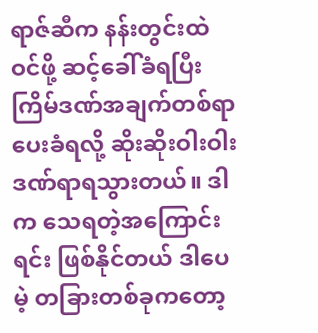ရာဇ်ဆီက နန်းတွင်းထဲဝင်ဖို့ ဆင့်ခေါ်ခံရပြီး ကြိမ်ဒဏ်အချက်တစ်ရာ ပေးခံရလို့ ဆိုးဆိုးဝါးဝါး ဒဏ်ရာရသွားတယ်။ ဒါက သေရတဲ့အကြောင်းရင်း ဖြစ်နိုင်တယ် ဒါပေမဲ့ တခြားတစ်ခုကတော့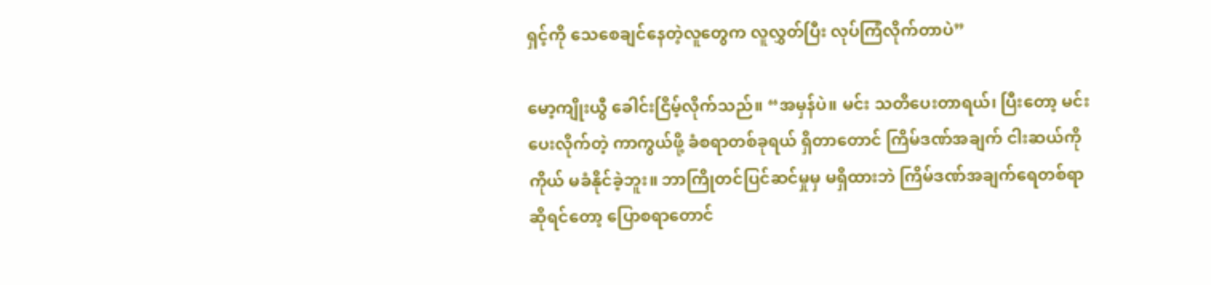ရှင့်ကို သေစေချင်နေတဲ့လူတွေက လူလွှတ်ပြီး လုပ်ကြံလိုက်တာပဲ”

မော့ကျိုးယွီ ခေါင်းငြိမ့်လိုက်သည်။ “အမှန်ပဲ။ မင်း သတိပေးတာရယ်၊ ပြီးတော့ မင်းပေးလိုက်တဲ့ ကာကွယ်ဖို့ ခံစရာတစ်ခုရယ် ရှိတာတောင် ကြိမ်ဒဏ်အချက် ငါးဆယ်ကို ကိုယ် မခံနိုင်ခဲ့ဘူး။ ဘာကြိုတင်ပြင်ဆင်မှုမှ မရှိထားဘဲ ကြိမ်ဒဏ်အချက်ရေတစ်ရာဆိုရင်တော့ ပြောစရာတောင်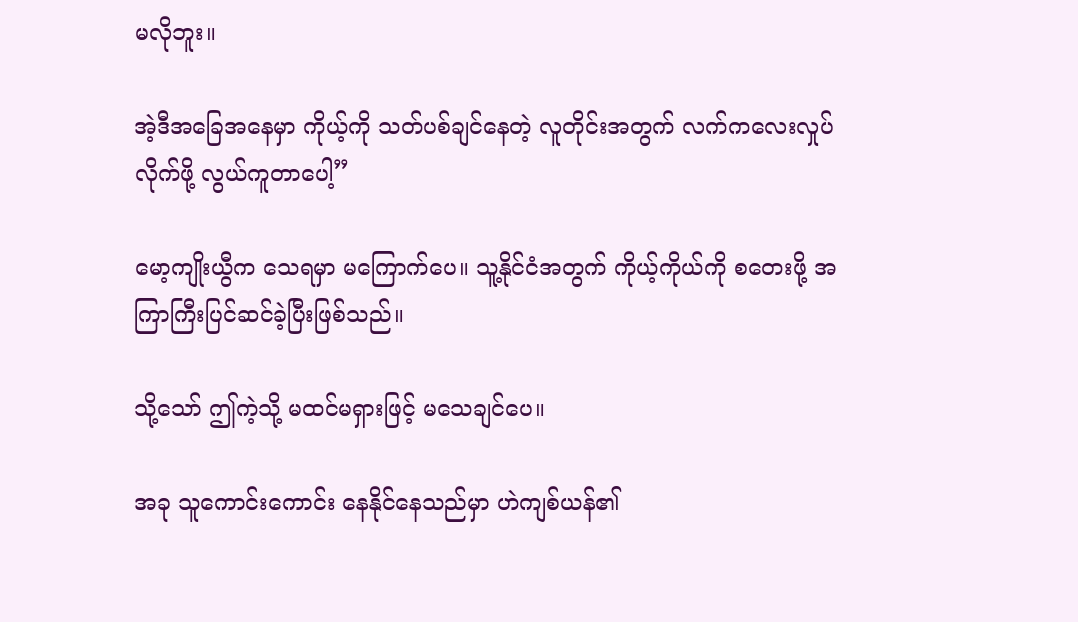မလိုဘူး။

အဲ့ဒီအခြေအနေမှာ ကိုယ့်ကို သတ်ပစ်ချင်နေတဲ့ လူတိုင်းအတွက် လက်ကလေးလှုပ်လိုက်ဖို့ လွယ်ကူတာပေါ့”

မော့ကျိုးယွီက သေရမှာ မကြောက်ပေ။ သူ့နိုင်ငံအတွက် ကိုယ့်ကိုယ်ကို စတေးဖို့ အကြာကြီးပြင်ဆင်ခဲ့ပြီးဖြစ်သည်။

သို့သော် ဤကဲ့သို့ မထင်မရှားဖြင့် မသေချင်ပေ။

အခု သူကောင်းကောင်း နေနိုင်နေသည်မှာ ဟဲကျစ်ယန်၏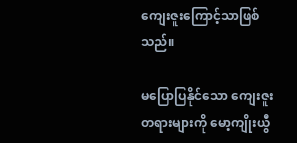ကျေးဇူးကြောင့်သာဖြစ်သည်။

မပြောပြနိုင်သော ကျေးဇူးတရားများကို မော့ကျိုးယွီ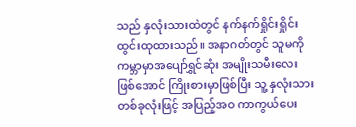သည် နှလုံးသားထဲတွင် နက်နက်ရှိုင်းရှိုင်း ထွင်းထုထားသည်။ အနာဂတ်တွင် သူမကို ကမ္ဘာမှာအပျော်ရွှင်ဆုံး အမျိုးသမီးလေးဖြစ်အောင် ကြိုးစားမှာဖြစ်ပြီး သူ့ နှလုံးသားတစ်ခုလုံးဖြင့် အပြည့်အဝ ကာကွယ်ပေး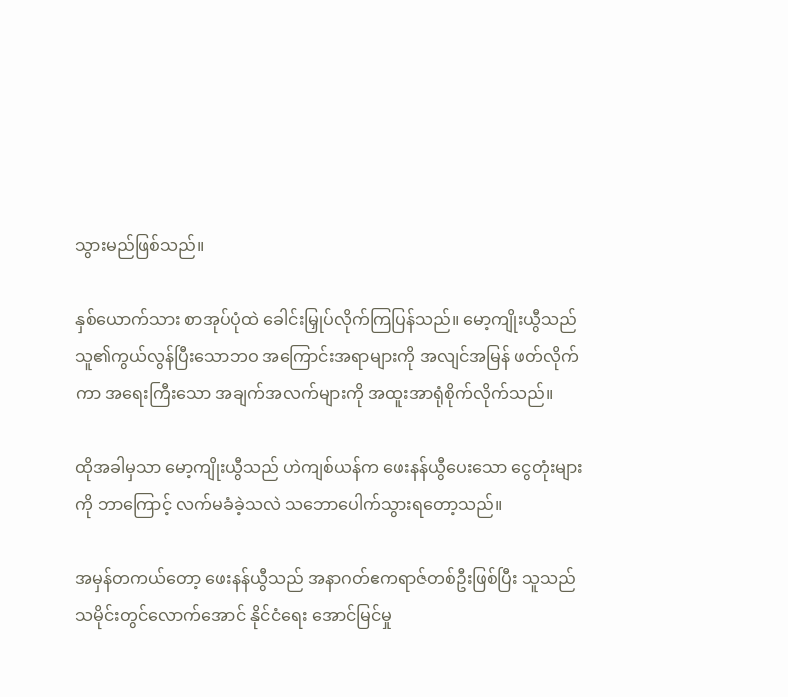သွားမည်ဖြစ်သည်။

နှစ်ယောက်သား စာအုပ်ပုံထဲ ခေါင်းမြှုပ်လိုက်ကြပြန်သည်။ မော့ကျိုးယွီသည် သူ၏ကွယ်လွန်ပြီးသောဘဝ အကြောင်းအရာများကို အလျင်အမြန် ဖတ်လိုက်ကာ အရေးကြီးသော အချက်အလက်များကို အထူးအာရုံစိုက်လိုက်သည်။

ထိုအခါမှသာ မော့ကျိုးယွီသည် ဟဲကျစ်ယန်က ဖေးနန်ယွီပေးသော ငွေတုံးများကို ဘာကြောင့် လက်မခံခဲ့သလဲ သဘောပေါက်သွားရတော့သည်။

အမှန်တကယ်တော့ ဖေးနန်ယွီသည် အနာဂတ်ဧကရာဇ်တစ်ဦးဖြစ်ပြီး သူသည် သမိုင်းတွင်လောက်အောင် နိုင်ငံရေး အောင်မြင်မှု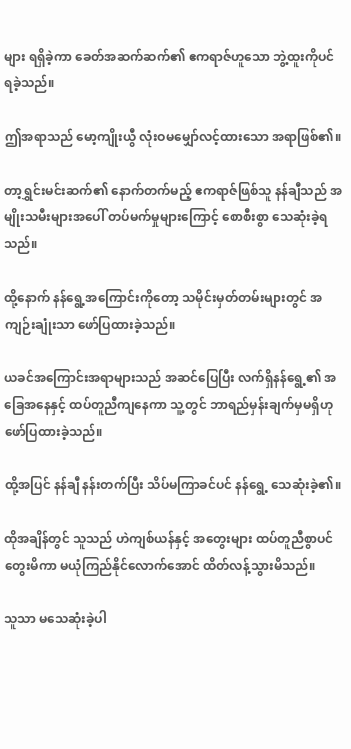များ ရရှိခဲ့ကာ ခေတ်အဆက်ဆက်၏ ဧကရာဇ်ဟူသော ဘွဲ့ထူးကိုပင် ရခဲ့သည်။

ဤအရာသည် မော့ကျိုးယွီ လုံးဝမမျှော်လင့်ထားသော အရာဖြစ်၏။

တာ့ရွှင်းမင်းဆက်၏ နောက်တက်မည့် ဧကရာဇ်ဖြစ်သူ နန်ချီသည် အမျိုးသမီးများအပေါ် တပ်မက်မှုများကြောင့် စောစီးစွာ သေဆုံးခဲ့ရသည်။

ထို့နောက် နန်ရွေ့အကြောင်းကိုတော့ သမိုင်းမှတ်တမ်းများတွင် အကျဉ်းချုံးသာ ဖော်ပြထားခဲ့သည်။

ယခင်အကြောင်းအရာများသည် အဆင်ပြေပြီး လက်ရှိနန်ရွေ့၏ အခြေအနေနှင့် ထပ်တူညီကျနေကာ သူ့တွင် ဘာရည်မှန်းချက်မှမရှိဟု ဖော်ပြထားခဲ့သည်။

ထို့အပြင် နန်ချီ နန်းတက်ပြီး သိပ်မကြာခင်ပင် နန်ရွေ့ သေဆုံးခဲ့၏။

ထိုအချိန်တွင် သူသည် ဟဲကျစ်ယန်နှင့် အတွေးများ ထပ်တူညီစွာပင် တွေးမိကာ မယုံကြည်နိုင်လောက်အောင် ထိတ်လန့်သွားမိသည်။

သူသာ မသေဆုံးခဲ့ပါ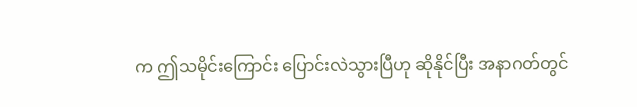က ဤသမိုင်းကြောင်း ပြောင်းလဲသွားပြီဟု ဆိုနိုင်ပြီး အနာဂတ်တွင်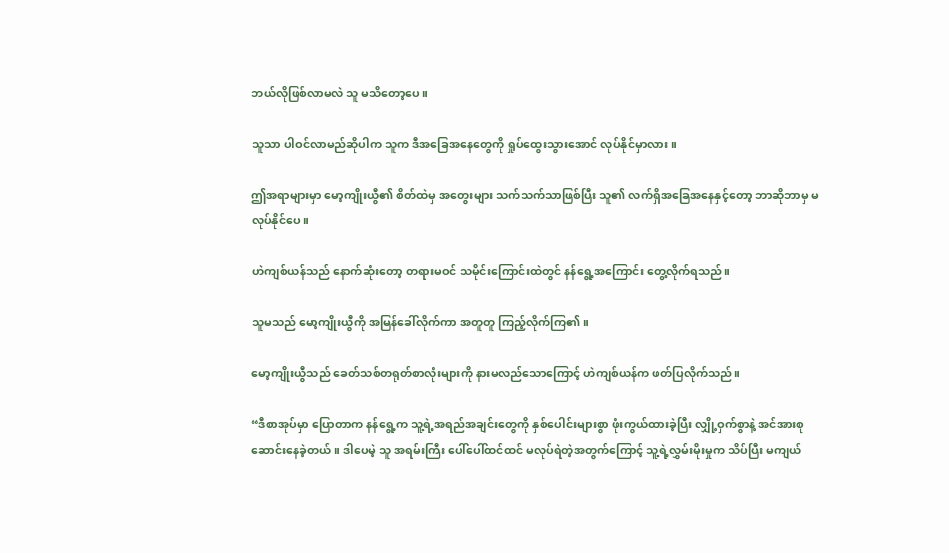ဘယ်လိုဖြစ်လာမလဲ သူ မသိတော့ပေ။

သူသာ ပါဝင်လာမည်ဆိုပါက သူက ဒီအခြေအနေတွေကို ရှုပ်ထွေးသွားအောင် လုပ်နိုင်မှာလား။

ဤအရာများမှာ မော့ကျိုးယွီ၏ စိတ်ထဲမှ အတွေးများ သက်သက်သာဖြစ်ပြီး သူ၏ လက်ရှိအခြေအနေနှင့်တော့ ဘာဆိုဘာမှ မလုပ်နိုင်ပေ။

ဟဲကျစ်ယန်သည် နောက်ဆုံးတော့ တရားမဝင် သမိုင်းကြောင်းထဲတွင် နန်ရွေ့အကြောင်း တွေ့လိုက်ရသည်။

သူမသည် မော့ကျိုးယွီကို အမြန်ခေါ်လိုက်ကာ အတူတူ ကြည့်လိုက်ကြ၏။

မော့ကျိုးယွီသည် ခေတ်သစ်တရုတ်စာလုံးများကို နားမလည်သောကြောင့် ဟဲကျစ်ယန်က ဖတ်ပြလိုက်သည်။

“ဒီစာအုပ်မှာ ပြောတာက နန်ရွေ့က သူ့ရဲ့အရည်အချင်းတွေကို နှစ်ပေါင်းများစွာ ဖုံးကွယ်ထားခဲ့ပြီး လျှို့ဝှက်စွာနဲ့ အင်အားစုဆောင်းနေခဲ့တယ်။ ဒါပေမဲ့ သူ အရမ်းကြီး ပေါ်ပေါ်ထင်ထင် မလုပ်ရဲတဲ့အတွက်ကြောင့် သူ့ရဲ့လွှမ်းမိုးမှုက သိပ်ပြီး မကျယ်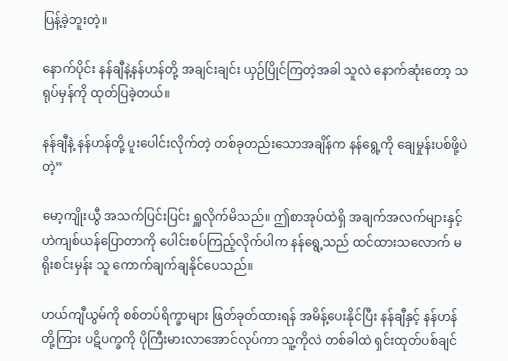ပြန့်ခဲ့ဘူးတဲ့။

နောက်ပိုင်း နန်ချီနဲ့နန်ဟန်တို့ အချင်းချင်း ယှဉ်ပြိုင်ကြတဲ့အခါ သူလဲ နောက်ဆုံးတော့ သရုပ်မှန်ကို ထုတ်ပြခဲ့တယ်။

နန်ချီနဲ့ နန်ဟန်တို့ ပူးပေါင်းလိုက်တဲ့ တစ်ခုတည်းသောအချိန်က နန်ရွေ့ကို ချေမှုန်းပစ်ဖို့ပဲတဲ့”

မော့ကျိုးယွီ အသက်ပြင်းပြင်း ရှူလိုက်မိသည်။ ဤစာအုပ်ထဲရှိ အချက်အလက်များနှင့် ဟဲကျစ်ယန်ပြောတာကို ပေါင်းစပ်ကြည့်လိုက်ပါက နန်ရွေ့သည် ထင်ထားသလောက် မရိုးစင်းမှန်း သူ ကောက်ချက်ချနိုင်ပေသည်။

ဟယ်ကျီယွမ်ကို စစ်တပ်ရိက္ခာများ ဖြတ်ခုတ်ထားရန် အမိန့်ပေးနိုင်ပြီး နန်ချီနှင့် နန်ဟန်တို့ကြား ပဋိပက္ခကို ပိုကြီးမားလာအောင်လုပ်ကာ သူ့ကိုလဲ တစ်ခါထဲ ရှင်းထုတ်ပစ်ချင်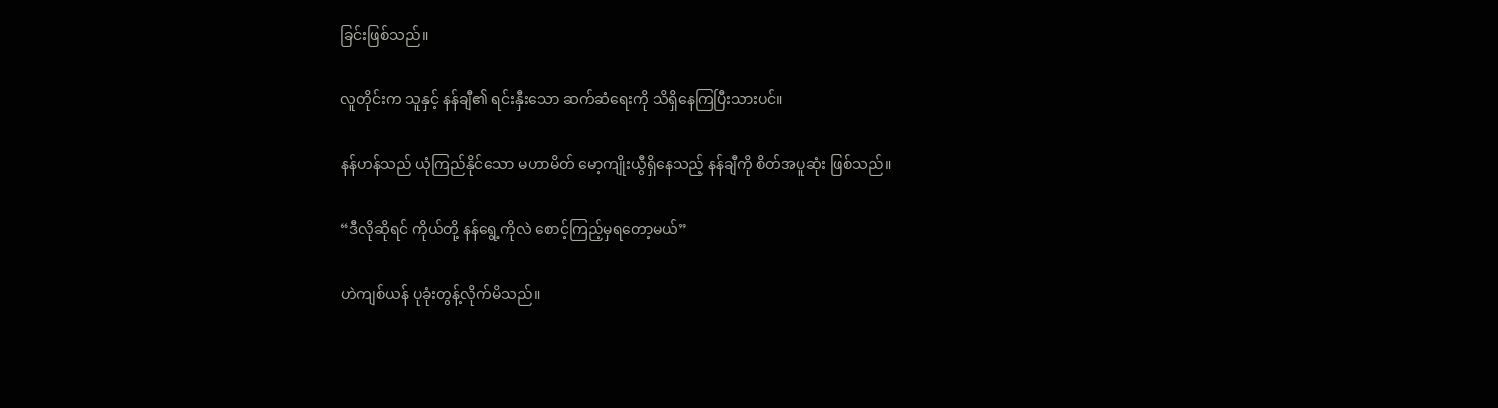ခြင်းဖြစ်သည်။

လူတိုင်းက သူနှင့် နန်ချီ၏ ရင်းနှီးသော ဆက်ဆံရေးကို သိရှိနေကြပြီးသားပင်။

နန်ဟန်သည် ယုံကြည်နိုင်သော မဟာမိတ် မော့ကျိုးယွီရှိနေသည့် နန်ချီကို စိတ်အပူဆုံး ဖြစ်သည်။

“ဒီလိုဆိုရင် ကိုယ်တို့ နန်ရွေ့ကိုလဲ စောင့်ကြည့်မှရတော့မယ်”

ဟဲကျစ်ယန် ပုခုံးတွန့်လိုက်မိသည်။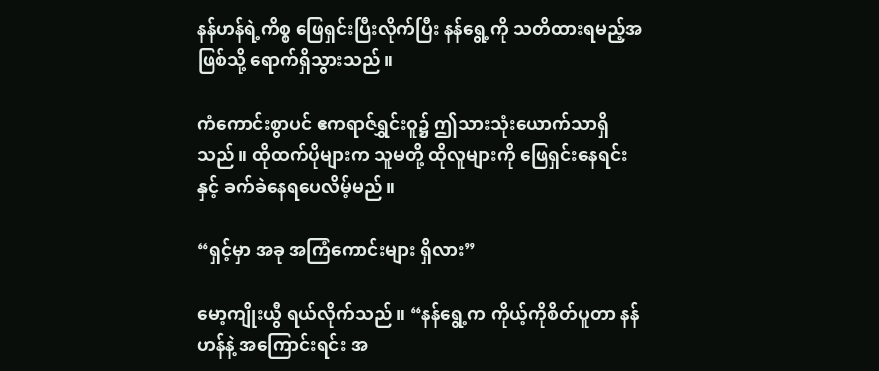နန်ဟန်ရဲ့ကိစ္စ ဖြေရှင်းပြီးလိုက်ပြီး နန်ရွေ့ကို သတိထားရမည့်အဖြစ်သို့ ရောက်ရှိသွားသည်။

ကံကောင်းစွာပင် ဧကရာဇ်ရွှင်းဝူ၌ ဤသားသုံးယောက်သာရှိသည်။ ထိုထက်ပိုများက သူမတို့ ထိုလူများကို ဖြေရှင်းနေရင်းနှင့် ခက်ခဲနေရပေလိမ့်မည်။

“ရှင့်မှာ အခု အကြံကောင်းများ ရှိလား”

မော့ကျိုးယွီ ရယ်လိုက်သည်။ “နန်ရွေ့က ကိုယ့်ကိုစိတ်ပူတာ နန်ဟန်နဲ့ အကြောင်းရင်း အ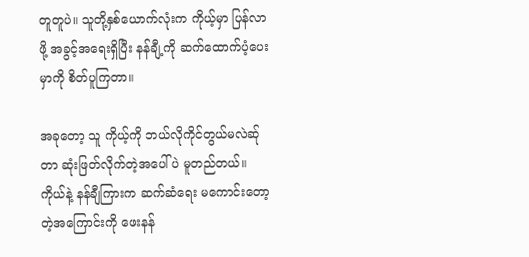တူတူပဲ။ သူတို့နှစ်ယောက်လုံးက ကိုယ့်မှာ ပြန်လာဖို့ အခွင့်အရေးရှိပြီး နန်ချီ့ကို ဆက်ထောက်ပံ့ပေးမှာကို စိတ်ပူကြတာ။

အခုတော့ သူ ကိုယ့်ကို ဘယ်လိုကိုင်တွယ်မလဲဆ်ုတာ ဆုံးဖြတ်လိုက်တဲ့အပေါ်ပဲ မူတည်တယ်။ ကိုယ်နဲ့ နန်ချီကြားက ဆက်ဆံရေး မကောင်းတော့တဲ့အကြောင်းကို ဖေးနန်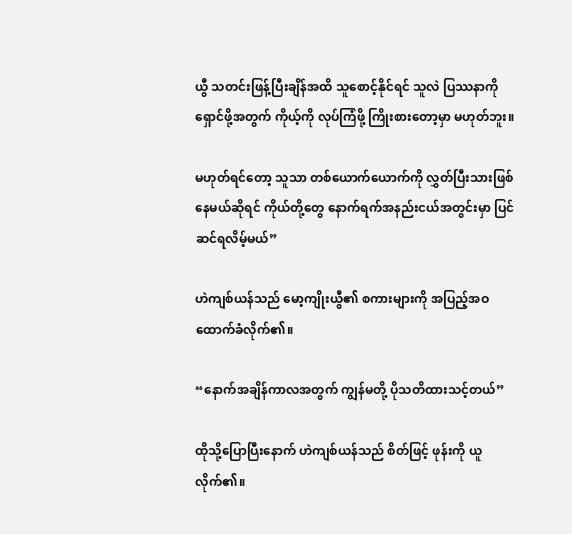ယွီ သတင်းဖြန့်ပြီးချိန်အထိ သူစောင့်နိုင်ရင် သူလဲ ပြဿနာကိုရှောင်ဖို့အတွက် ကိုယ့်ကို လုပ်ကြံဖို့ ကြိုးစားတော့မှာ မဟုတ်ဘူး။

မဟုတ်ရင်တော့ သူသာ တစ်ယောက်ယောက်ကို လွှတ်ပြီးသားဖြစ်နေမယ်ဆိုရင် ကိုယ်တို့တွေ နောက်ရက်အနည်းငယ်အတွင်းမှာ ပြင်ဆင်ရလိမ့်မယ်”

ဟဲကျစ်ယန်သည် မော့ကျိုးယွီ၏ စကားများကို အပြည့်အဝ ထောက်ခံလိုက်၏။

“နောက်အချိန်ကာလအတွက် ကျွန်မတို့ ပိုသတိထားသင့်တယ်”

ထိုသို့ပြောပြီးနောက် ဟဲကျစ်ယန်သည် စိတ်ဖြင့် ဖုန်းကို ယူလိုက်၏။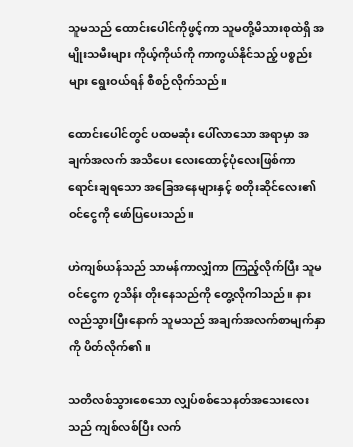သူမသည် ထောင်းပေါင်ကိုဖွင့်ကာ သူမတို့မိသားစုထဲရှိ အမျိုးသမီးများ ကိုယ့်ကိုယ်ကို ကာကွယ်နိုင်သည့် ပစ္စည်းများ ရွေးဝယ်ရန် စီစဉ်လိုက်သည်။

ထောင်းပေါင်တွင် ပထမဆုံး ပေါ်လာသော အရာမှာ အချက်အလက် အသိပေး လေးထောင့်ပုံလေးဖြစ်ကာ ရောင်းချရသော အခြေအနေများနှင့် စတိုးဆိုင်လေး၏ ဝင်ငွေကို ဖော်ပြပေးသည်။

ဟဲကျစ်ယန်သည် သာမန်ကာလျှံကာ ကြည့်လိုက်ပြီး သူမ ဝင်ငွေက ၇သိန်း တိုးနေသည်ကို တွေ့လိုကါသည်။ နားလည်သွားပြီးနောက် သူမသည် အချက်အလက်စာမျက်နှာကို ပိတ်လိုက်၏။

သတိလစ်သွားစေသော လျှပ်စစ်သေနတ်အသေးလေးသည် ကျစ်လစ်ပြီး လက်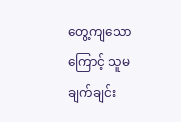တွေ့ကျသောကြောင့် သူမ ချက်ချင်း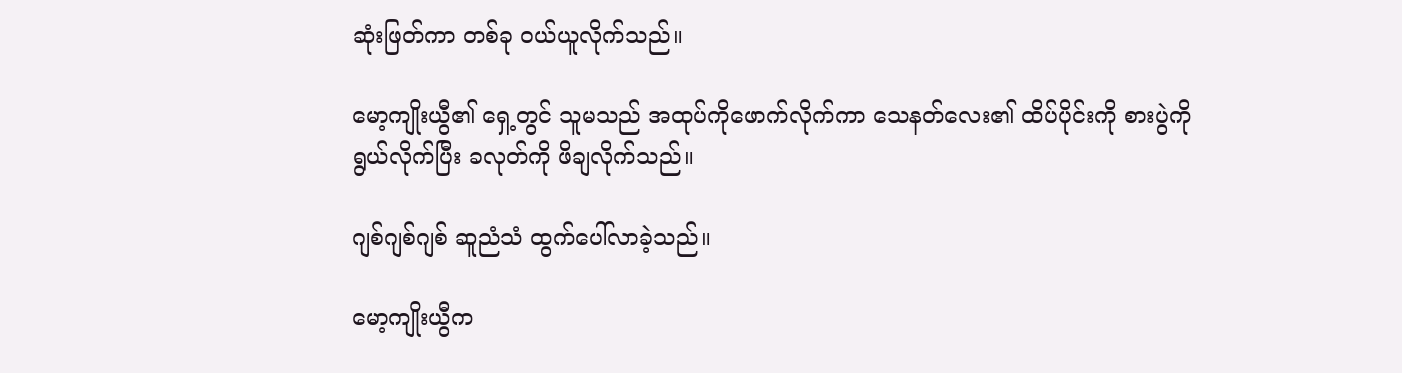ဆုံးဖြတ်ကာ တစ်ခု ဝယ်ယူလိုက်သည်။

မော့ကျိုးယွီ၏ ရှေ့တွင် သူမသည် အထုပ်ကိုဖောက်လိုက်ကာ သေနတ်လေး၏ ထိပ်ပိုင်းကို စားပွဲကိုရွယ်လိုက်ပြီး ခလုတ်ကို ဖိချလိုက်သည်။

ဂျစ်ဂျစ်ဂျစ် ဆူညံသံ ထွက်ပေါ်လာခဲ့သည်။

မော့ကျိုးယွီက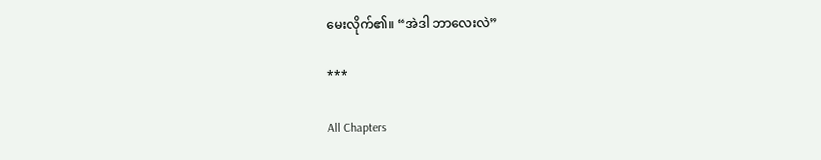မေးလိုက်၏။ “အဲဒါ ဘာလေးလဲ”

***

All Chapters